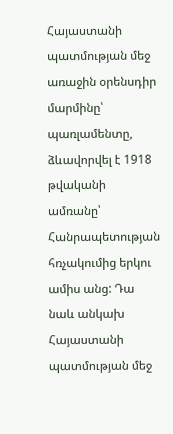Հայաստանի պատմության մեջ առաջին օրենսդիր մարմինը՝ պառլամենտը, ձևավորվել է 1918 թվականի ամռանը՝ Հանրապետության հռչակումից երկու ամիս անց: Դա նաև անկախ Հայաստանի պատմության մեջ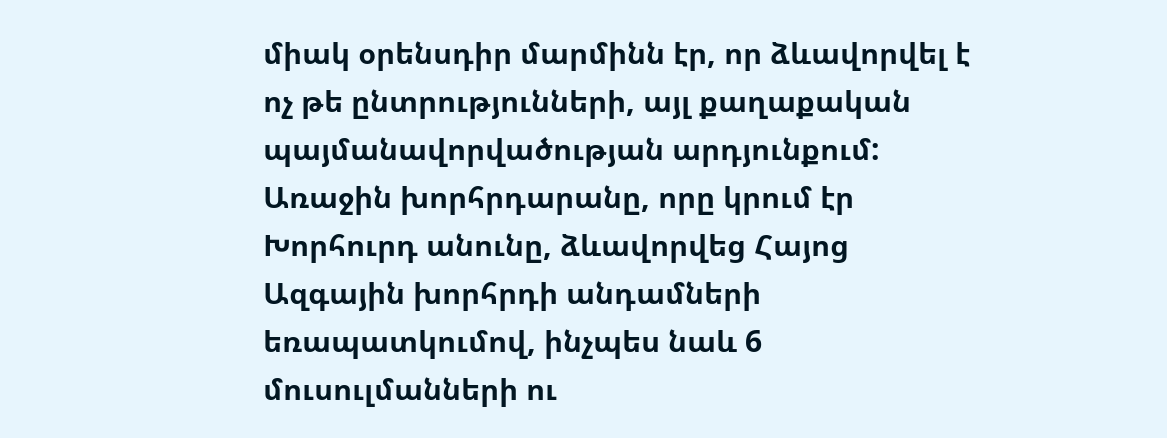միակ օրենսդիր մարմինն էր, որ ձևավորվել է ոչ թե ընտրությունների, այլ քաղաքական պայմանավորվածության արդյունքում:
Առաջին խորհրդարանը, որը կրում էր Խորհուրդ անունը, ձևավորվեց Հայոց Ազգային խորհրդի անդամների եռապատկումով, ինչպես նաև 6 մուսուլմանների ու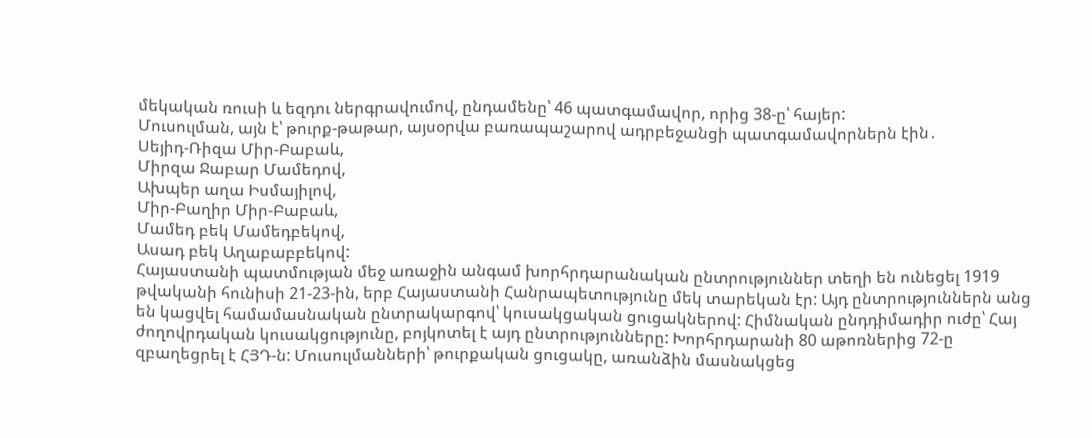մեկական ռուսի և եզդու ներգրավումով, ընդամենը՝ 46 պատգամավոր, որից 38-ը՝ հայեր:
Մուսուլման, այն է՝ թուրք-թաթար, այսօրվա բառապաշարով ադրբեջանցի պատգամավորներն էին․
Սեյիդ-Ռիզա Միր-Բաբաև,
Միրզա Ջաբար Մամեդով,
Ախպեր աղա Իսմայիլով,
Միր-Բաղիր Միր-Բաբաև,
Մամեդ բեկ Մամեդբեկով,
Ասադ բեկ Աղաբաբբեկով:
Հայաստանի պատմության մեջ առաջին անգամ խորհրդարանական ընտրություններ տեղի են ունեցել 1919 թվականի հունիսի 21-23-ին, երբ Հայաստանի Հանրապետությունը մեկ տարեկան էր: Այդ ընտրություններն անց են կացվել համամասնական ընտրակարգով՝ կուսակցական ցուցակներով: Հիմնական ընդդիմադիր ուժը՝ Հայ ժողովրդական կուսակցությունը, բոյկոտել է այդ ընտրությունները: Խորհրդարանի 80 աթոռներից 72-ը զբաղեցրել է ՀՅԴ-ն: Մուսուլմանների՝ թուրքական ցուցակը, առանձին մասնակցեց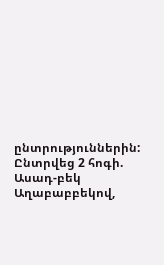ընտրություններին: Ընտրվեց 2 հոգի.
Ասադ-բեկ Աղաբաբբեկով,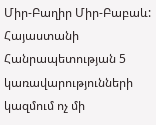Միր-Բաղիր Միր-Բաբաև:
Հայաստանի Հանրապետության 5 կառավարությունների կազմում ոչ մի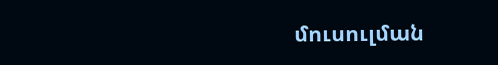մուսուլման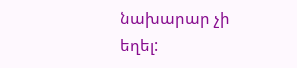նախարար չի եղել: